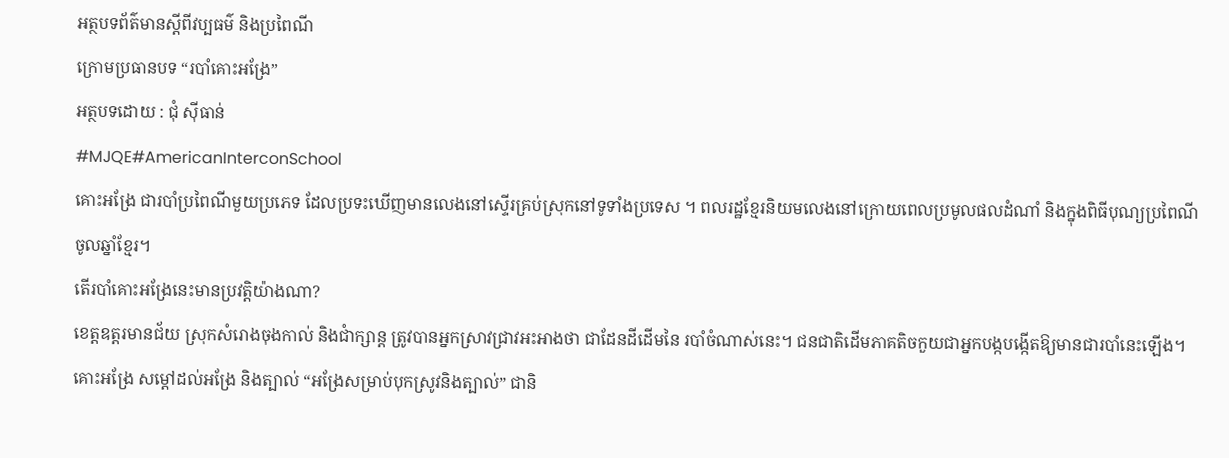អត្ថបទព័ត៌មានស្តីពីវប្បធម៌ និងប្រពៃណី
ក្រោមប្រធានបទ “របាំគោះអង្រែ”
អត្ថបទដោយ : ជុំ ស៊ីធាន់
#MJQE#AmericanInterconSchool
គោះអង្រែ ជារបាំប្រពៃណីមួយប្រភេទ ដែលប្រទះឃើញមានលេងនៅស្ទើរគ្រប់ស្រុកនៅទូទាំងប្រទេស ។ ពលរដ្ឋខ្មែរនិយមលេងនៅក្រោយពេលប្រមូលផលដំណាំ និងក្នុងពិធីបុណ្យប្រពៃណីចូលឆ្នាំខ្មែរ។
តើរបាំគោះអង្រែនេះមានប្រវត្តិយ៉ាងណា?
ខេត្តឧត្តរមានជ័យ ស្រុកសំរោងចុងកាល់ និងជាំក្សាន្ត ត្រូវបានអ្នកស្រាវជ្រាវអះអាងថា ជាដែនដីដើមនៃ របាំចំណាស់នេះ។ ជនជាតិដើមភាគតិចកួយជាអ្នកបង្កបង្កើតឱ្យមានជារបាំនេះឡើង។
គោះអង្រែ សម្ដៅដល់អង្រែ និងត្បាល់ “អង្រែសម្រាប់បុកស្រូវនិងត្បាល់” ជានិ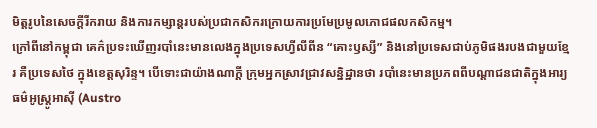មិត្តរូបនៃសេចក្ដីរីករាយ និងការកម្សាន្តរបស់ប្រជាកសិករក្រោយការប្រមែប្រមូលភោជផលកសិកម្ម។
ក្រៅពីនៅកម្ពុជា គេក៌ប្រទះឃើញរបាំនេះមានលេងក្នុងប្រទេសហ្វីលីពីន “គោះឫស្សី” និងនៅប្រទេសជាប់ភូមិផងរបងជាមួយខ្មែរ គឺប្រទេសថៃ ក្នុងខេត្តសុរិន្ទ។ បើទោះជាយ៉ាងណាក្ដី ក្រុមអ្នកស្រាវជ្រាវសន្និដ្ឋានថា របាំនេះមានប្រភពពីបណ្ដាជនជាតិក្នុងអារ្យធម៌អូស្ត្រូអាស៊ី (Austro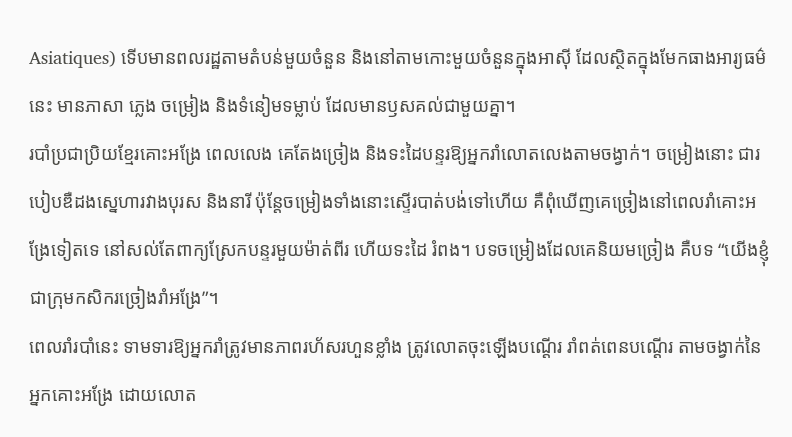Asiatiques) ទើបមានពលរដ្ឋតាមតំបន់មួយចំនួន និងនៅតាមកោះមួយចំនួនក្នុងអាស៊ី ដែលស្ថិតក្នុងមែកធាងអារ្យធម៌នេះ មានភាសា ភ្លេង ចម្រៀង និងទំនៀមទម្លាប់ ដែលមានឫសគល់ជាមួយគ្នា។
របាំប្រជាប្រិយខ្មែរគោះអង្រែ ពេលលេង គេតែងច្រៀង និងទះដៃបន្ទរឱ្យអ្នករាំលោតលេងតាមចង្វាក់។ ចម្រៀងនោះ ជារបៀបឌឺដងស្នេហារវាងបុរស និងនារី ប៉ុន្តែចម្រៀងទាំងនោះស្ទើរបាត់បង់ទៅហើយ គឺពុំឃើញគេច្រៀងនៅពេលរាំគោះអង្រែទៀតទេ នៅសល់តែពាក្យស្រែកបន្ទរមួយម៉ាត់ពីរ ហើយទះដៃ រំពង។ បទចម្រៀងដែលគេនិយមច្រៀង គឺបទ “យើងខ្ញុំជាក្រុមកសិករច្រៀងរាំអង្រែ”។
ពេលរាំរបាំនេះ ទាមទារឱ្យអ្នករាំត្រូវមានភាពរហ័សរហួនខ្លាំង ត្រូវលោតចុះឡើងបណ្ដើរ រាំពត់ពេនបណ្ដើរ តាមចង្វាក់នៃអ្នកគោះអង្រែ ដោយលោត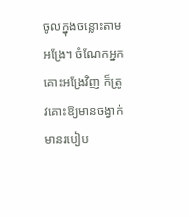ចូលក្នុងចន្លោះតាមអង្រែ។ ចំណែកអ្នកគោះអង្រែវិញ ក៏ត្រូវគោះឱ្យមានចង្វាក់ មានរបៀប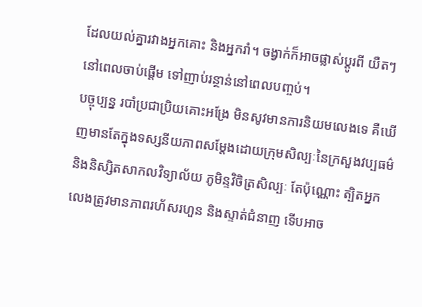ដែលយល់គ្នារវាងអ្នកគោះ និងអ្នករាំ។ ចង្វាក់ក៏អាចផ្លាស់ប្ដូរពី យឺតៗនៅពេលចាប់ផ្ដើម ទៅញាប់រន្ថាន់នៅពេលបញ្ចប់។
បច្ចុប្បន្ន របាំប្រជាប្រិយគោះអង្រែ មិនសូវមានការនិយមលេងទេ គឺឃើញមានតែក្នុងទស្សនីយភាពសម្ដែងដោយក្រុមសិល្បៈនៃក្រសួងវប្បធម៌ និងនិស្សិតសាកលវិទ្យាល័យ ភូមិន្ទវិចិត្រសិល្បៈ តែប៉ុណ្ណោះ ត្បិតអ្នកលេងត្រូវមានភាពរហ័សរហួន និងស្ទាត់ជំនាញ ទើបអាច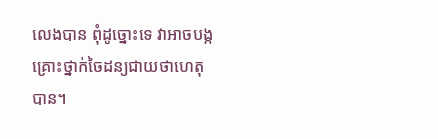លេងបាន ពុំដូច្នោះទេ វាអាចបង្កគ្រោះថ្នាក់ចៃដន្យជាយថាហេតុបាន។